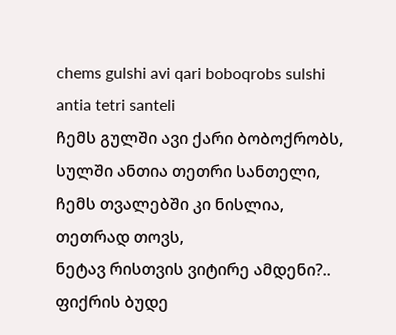chems gulshi avi qari boboqrobs sulshi antia tetri santeli
ჩემს გულში ავი ქარი ბობოქრობს,
სულში ანთია თეთრი სანთელი,
ჩემს თვალებში კი ნისლია, თეთრად თოვს,
ნეტავ რისთვის ვიტირე ამდენი?..
ფიქრის ბუდე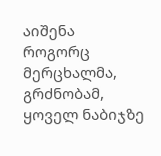აიშენა
როგორც მერცხალმა, გრძნობამ,
ყოველ ნაბიჯზე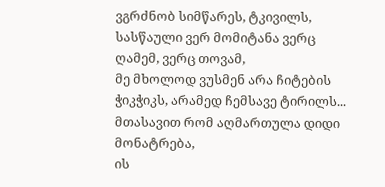ვგრძნობ სიმწარეს, ტკივილს,
სასწაული ვერ მომიტანა ვერც ღამემ, ვერც თოვამ,
მე მხოლოდ ვუსმენ არა ჩიტების ჭიკჭიკს, არამედ ჩემსავე ტირილს...
მთასავით რომ აღმართულა დიდი მონატრება,
ის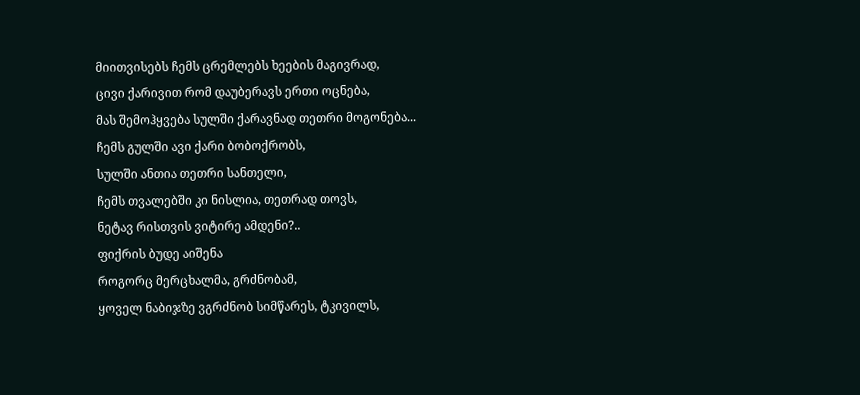მიითვისებს ჩემს ცრემლებს ხეების მაგივრად,
ცივი ქარივით რომ დაუბერავს ერთი ოცნება,
მას შემოჰყვება სულში ქარავნად თეთრი მოგონება...
ჩემს გულში ავი ქარი ბობოქრობს,
სულში ანთია თეთრი სანთელი,
ჩემს თვალებში კი ნისლია, თეთრად თოვს,
ნეტავ რისთვის ვიტირე ამდენი?..
ფიქრის ბუდე აიშენა
როგორც მერცხალმა, გრძნობამ,
ყოველ ნაბიჯზე ვგრძნობ სიმწარეს, ტკივილს,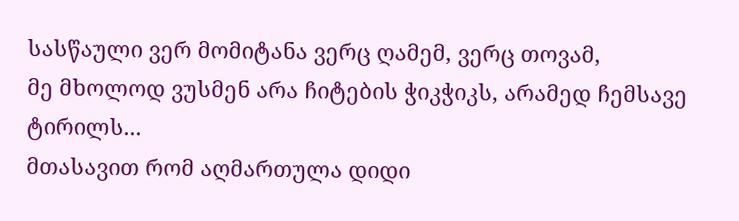სასწაული ვერ მომიტანა ვერც ღამემ, ვერც თოვამ,
მე მხოლოდ ვუსმენ არა ჩიტების ჭიკჭიკს, არამედ ჩემსავე ტირილს...
მთასავით რომ აღმართულა დიდი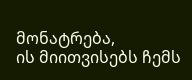მონატრება,
ის მიითვისებს ჩემს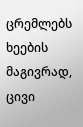ცრემლებს ხეების მაგივრად,
ცივი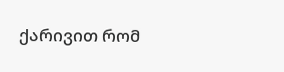ქარივით რომ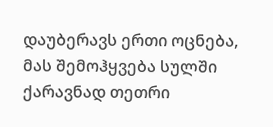დაუბერავს ერთი ოცნება,
მას შემოჰყვება სულში ქარავნად თეთრი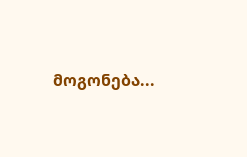მოგონება...